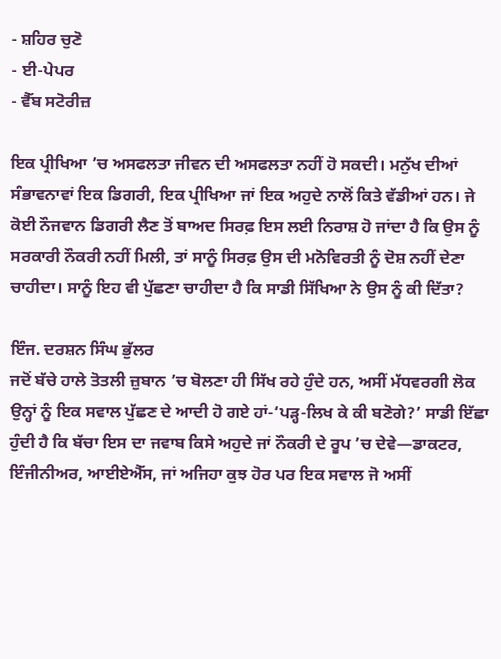- ਸ਼ਹਿਰ ਚੁਣੋ
- ਈ-ਪੇਪਰ
- ਵੈੱਬ ਸਟੋਰੀਜ਼

ਇਕ ਪ੍ਰੀਖਿਆ ’ਚ ਅਸਫਲਤਾ ਜੀਵਨ ਦੀ ਅਸਫਲਤਾ ਨਹੀਂ ਹੋ ਸਕਦੀ। ਮਨੁੱਖ ਦੀਆਂ ਸੰਭਾਵਨਾਵਾਂ ਇਕ ਡਿਗਰੀ, ਇਕ ਪ੍ਰੀਖਿਆ ਜਾਂ ਇਕ ਅਹੁਦੇ ਨਾਲੋਂ ਕਿਤੇ ਵੱਡੀਆਂ ਹਨ। ਜੇ ਕੋਈ ਨੌਜਵਾਨ ਡਿਗਰੀ ਲੈਣ ਤੋਂ ਬਾਅਦ ਸਿਰਫ਼ ਇਸ ਲਈ ਨਿਰਾਸ਼ ਹੋ ਜਾਂਦਾ ਹੈ ਕਿ ਉਸ ਨੂੰ ਸਰਕਾਰੀ ਨੌਕਰੀ ਨਹੀਂ ਮਿਲੀ, ਤਾਂ ਸਾਨੂੰ ਸਿਰਫ਼ ਉਸ ਦੀ ਮਨੋਵਿਰਤੀ ਨੂੰ ਦੋਸ਼ ਨਹੀਂ ਦੇਣਾ ਚਾਹੀਦਾ। ਸਾਨੂੰ ਇਹ ਵੀ ਪੁੱਛਣਾ ਚਾਹੀਦਾ ਹੈ ਕਿ ਸਾਡੀ ਸਿੱਖਿਆ ਨੇ ਉਸ ਨੂੰ ਕੀ ਦਿੱਤਾ?

ਇੰਜ. ਦਰਸ਼ਨ ਸਿੰਘ ਭੁੱਲਰ
ਜਦੋਂ ਬੱਚੇ ਹਾਲੇ ਤੋਤਲੀ ਜ਼ੁਬਾਨ ’ਚ ਬੋਲਣਾ ਹੀ ਸਿੱਖ ਰਹੇ ਹੁੰਦੇ ਹਨ, ਅਸੀਂ ਮੱਧਵਰਗੀ ਲੋਕ ਉਨ੍ਹਾਂ ਨੂੰ ਇਕ ਸਵਾਲ ਪੁੱਛਣ ਦੇ ਆਦੀ ਹੋ ਗਏ ਹਾਂ-‘ਪੜ੍ਹ-ਲਿਖ ਕੇ ਕੀ ਬਣੋਗੇ?’ ਸਾਡੀ ਇੱਛਾ ਹੁੰਦੀ ਹੈ ਕਿ ਬੱਚਾ ਇਸ ਦਾ ਜਵਾਬ ਕਿਸੇ ਅਹੁਦੇ ਜਾਂ ਨੌਕਰੀ ਦੇ ਰੂਪ ’ਚ ਦੇਵੇ—ਡਾਕਟਰ, ਇੰਜੀਨੀਅਰ, ਆਈਏਐੱਸ, ਜਾਂ ਅਜਿਹਾ ਕੁਝ ਹੋਰ ਪਰ ਇਕ ਸਵਾਲ ਜੋ ਅਸੀਂ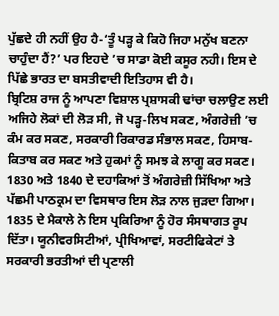ਪੁੱਛਦੇ ਹੀ ਨਹੀਂ ਉਹ ਹੈ-‘ਤੂੰ ਪੜ੍ਹ ਕੇ ਕਿਹੋ ਜਿਹਾ ਮਨੁੱਖ ਬਣਨਾ ਚਾਹੁੰਦਾ ਹੈਂ?’ ਪਰ ਇਹਦੇ ’ਚ ਸਾਡਾ ਕੋਈ ਕਸੂਰ ਨਹੀ। ਇਸ ਦੇ ਪਿੱਛੇ ਭਾਰਤ ਦਾ ਬਸਤੀਵਾਦੀ ਇਤਿਹਾਸ ਵੀ ਹੈ।
ਬ੍ਰਿਟਿਸ਼ ਰਾਜ ਨੂੰ ਆਪਣਾ ਵਿਸ਼ਾਲ ਪ੍ਰਸ਼ਾਸਕੀ ਢਾਂਚਾ ਚਲਾਉਣ ਲਈ ਅਜਿਹੇ ਲੋਕਾਂ ਦੀ ਲੋੜ ਸੀ, ਜੋ ਪੜ੍ਹ-ਲਿਖ ਸਕਣ, ਅੰਗਰੇਜ਼ੀ ’ਚ ਕੰਮ ਕਰ ਸਕਣ, ਸਰਕਾਰੀ ਰਿਕਾਰਡ ਸੰਭਾਲ ਸਕਣ, ਹਿਸਾਬ-ਕਿਤਾਬ ਕਰ ਸਕਣ ਅਤੇ ਹੁਕਮਾਂ ਨੂੰ ਸਮਝ ਕੇ ਲਾਗੂ ਕਰ ਸਕਣ। 1830 ਅਤੇ 1840 ਦੇ ਦਹਾਕਿਆਂ ਤੋਂ ਅੰਗਰੇਜ਼ੀ ਸਿੱਖਿਆ ਅਤੇ ਪੱਛਮੀ ਪਾਠਕ੍ਰਮ ਦਾ ਵਿਸਥਾਰ ਇਸ ਲੋੜ ਨਾਲ ਜੁੜਦਾ ਗਿਆ। 1835 ਦੇ ਮੈਕਾਲੇ ਨੇ ਇਸ ਪ੍ਰਕਿਰਿਆ ਨੂੰ ਹੋਰ ਸੰਸਥਾਗਤ ਰੂਪ ਦਿੱਤਾ। ਯੂਨੀਵਰਸਿਟੀਆਂ, ਪ੍ਰੀਖਿਆਵਾਂ, ਸਰਟੀਫਿਕੇਟਾਂ ਤੇ ਸਰਕਾਰੀ ਭਰਤੀਆਂ ਦੀ ਪ੍ਰਣਾਲੀ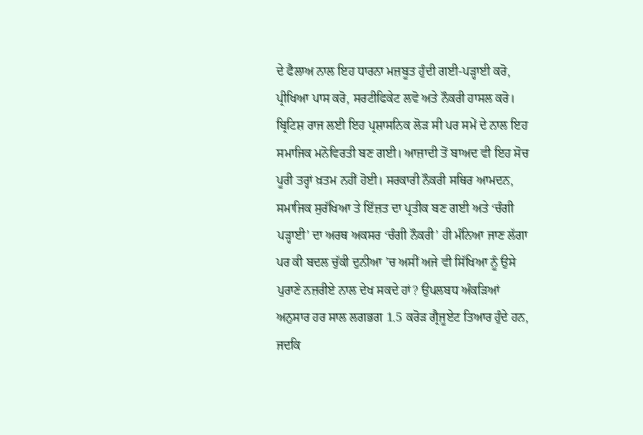ਦੇ ਫੈਲਾਅ ਨਾਲ ਇਹ ਧਾਰਨਾ ਮਜ਼ਬੂਤ ਹੁੰਦੀ ਗਈ-ਪੜ੍ਹਾਈ ਕਰੋ, ਪ੍ਰੀਖਿਆ ਪਾਸ ਕਰੋ, ਸਰਟੀਫਿਕੇਟ ਲਵੋ ਅਤੇ ਨੌਕਰੀ ਹਾਸਲ ਕਰੋ। ਬ੍ਰਿਟਿਸ਼ ਰਾਜ ਲਈ ਇਹ ਪ੍ਰਸ਼ਾਸਨਿਕ ਲੋੜ ਸੀ ਪਰ ਸਮੇਂ ਦੇ ਨਾਲ ਇਹ ਸਮਾਜਿਕ ਮਨੋਵਿਰਤੀ ਬਣ ਗਈ। ਆਜ਼ਾਦੀ ਤੋਂ ਬਾਅਦ ਵੀ ਇਹ ਸੋਚ ਪੂਰੀ ਤਰ੍ਹਾਂ ਖ਼ਤਮ ਨਹੀਂ ਹੋਈ। ਸਰਕਾਰੀ ਨੌਕਰੀ ਸਥਿਰ ਆਮਦਨ, ਸਮਾਜਿਕ ਸੁਰੱਖਿਆ ਤੇ ਇੱਜ਼ਤ ਦਾ ਪ੍ਰਤੀਕ ਬਣ ਗਈ ਅਤੇ ‘ਚੰਗੀ ਪੜ੍ਹਾਈ’ ਦਾ ਅਰਥ ਅਕਸਰ ‘ਚੰਗੀ ਨੌਕਰੀ’ ਹੀ ਮੰਨਿਆ ਜਾਣ ਲੱਗਾ ਪਰ ਕੀ ਬਦਲ ਚੁੱਕੀ ਦੁਨੀਆ ’ਚ ਅਸੀਂ ਅਜੇ ਵੀ ਸਿੱਖਿਆ ਨੂੰ ਉਸੇ ਪੁਰਾਣੇ ਨਜ਼ਰੀਏ ਨਾਲ ਦੇਖ ਸਕਦੇ ਹਾਂ? ਉਪਲਬਧ ਅੰਕੜਿਆਂ ਅਨੁਸਾਰ ਹਰ ਸਾਲ ਲਗਭਗ 1.5 ਕਰੋੜ ਗ੍ਰੈਜੂਏਟ ਤਿਆਰ ਹੁੰਦੇ ਹਨ, ਜਦਕਿ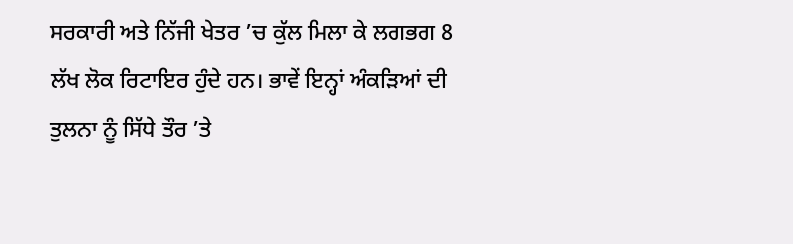ਸਰਕਾਰੀ ਅਤੇ ਨਿੱਜੀ ਖੇਤਰ ’ਚ ਕੁੱਲ ਮਿਲਾ ਕੇ ਲਗਭਗ 8 ਲੱਖ ਲੋਕ ਰਿਟਾਇਰ ਹੁੰਦੇ ਹਨ। ਭਾਵੇਂ ਇਨ੍ਹਾਂ ਅੰਕੜਿਆਂ ਦੀ ਤੁਲਨਾ ਨੂੰ ਸਿੱਧੇ ਤੌਰ ’ਤੇ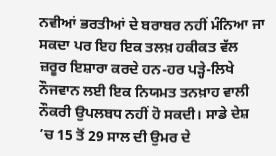ਨਵੀਆਂ ਭਰਤੀਆਂ ਦੇ ਬਰਾਬਰ ਨਹੀਂ ਮੰਨਿਆ ਜਾ ਸਕਦਾ ਪਰ ਇਹ ਇਕ ਤਲਖ਼ ਹਕੀਕਤ ਵੱਲ ਜ਼ਰੂਰ ਇਸ਼ਾਰਾ ਕਰਦੇ ਹਨ-ਹਰ ਪੜ੍ਹੇ-ਲਿਖੇ ਨੌਜਵਾਨ ਲਈ ਇਕ ਨਿਯਮਤ ਤਨਖ਼ਾਹ ਵਾਲੀ ਨੌਕਰੀ ਉਪਲਬਧ ਨਹੀਂ ਹੋ ਸਕਦੀ। ਸਾਡੇ ਦੇਸ਼ ’ਚ 15 ਤੋਂ 29 ਸਾਲ ਦੀ ਉਮਰ ਦੇ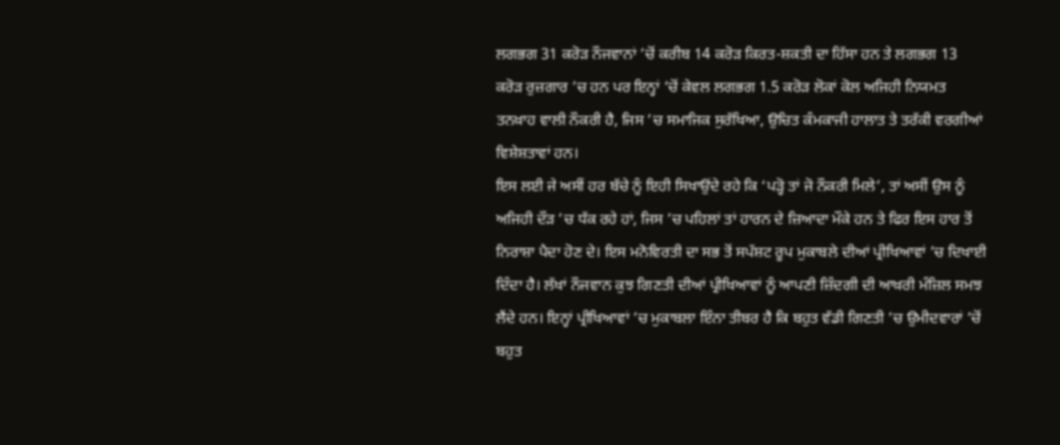ਲਗਭਗ 31 ਕਰੋੜ ਨੌਜਵਾਨਾਂ ’ਚੋਂ ਕਰੀਬ 14 ਕਰੋੜ ਕਿਰਤ-ਸ਼ਕਤੀ ਦਾ ਹਿੱਸਾ ਹਨ ਤੇ ਲਗਭਗ 13 ਕਰੋੜ ਰੁਜ਼ਗਾਰ ’ਚ ਹਨ ਪਰ ਇਨ੍ਹਾਂ ’ਚੋਂ ਕੇਵਲ ਲਗਭਗ 1.5 ਕਰੋੜ ਲੋਕਾਂ ਕੋਲ ਅਜਿਹੀ ਨਿਯਮਤ ਤਨਖ਼ਾਹ ਵਾਲੀ ਨੌਕਰੀ ਹੈ, ਜਿਸ ’ਚ ਸਮਾਜਿਕ ਸੁਰੱਖਿਆ, ਉਚਿਤ ਕੰਮਕਾਜੀ ਹਾਲਾਤ ਤੇ ਤਰੱਕੀ ਵਰਗੀਆਂ ਵਿਸ਼ੇਸ਼ਤਾਵਾਂ ਹਨ।
ਇਸ ਲਈ ਜੇ ਅਸੀਂ ਹਰ ਬੱਚੇ ਨੂੰ ਇਹੀ ਸਿਖਾਉਂਦੇ ਰਹੇ ਕਿ ‘ਪੜ੍ਹੋ ਤਾਂ ਜੋ ਨੌਕਰੀ ਮਿਲੇ’, ਤਾਂ ਅਸੀਂ ਉਸ ਨੂੰ ਅਜਿਹੀ ਦੌੜ ’ਚ ਧੱਕ ਰਹੇ ਹਾਂ, ਜਿਸ ’ਚ ਪਹਿਲਾਂ ਤਾਂ ਹਾਰਨ ਦੇ ਜ਼ਿਆਦਾ ਮੌਕੇ ਹਨ ਤੇ ਫਿਰ ਇਸ ਹਾਰ ਤੋਂ ਨਿਰਾਸ਼ਾ ਪੈਦਾ ਹੋਣ ਦੇ। ਇਸ ਮਨੋਵਿਰਤੀ ਦਾ ਸਭ ਤੋਂ ਸਪੱਸ਼ਟ ਰੂਪ ਮੁਕਾਬਲੇ ਦੀਆਂ ਪ੍ਰੀਖਿਆਵਾਂ ’ਚ ਦਿਖਾਈ ਦਿੰਦਾ ਹੈ। ਲੱਖਾਂ ਨੌਜਵਾਨ ਕੁਝ ਗਿਣਤੀ ਦੀਆਂ ਪ੍ਰੀਖਿਆਵਾਂ ਨੂੰ ਆਪਣੀ ਜ਼ਿੰਦਗੀ ਦੀ ਆਖ਼ਰੀ ਮੰਜ਼ਿਲ ਸਮਝ ਲੈਂਦੇ ਹਨ। ਇਨ੍ਹਾਂ ਪ੍ਰੀਖਿਆਵਾਂ ’ਚ ਮੁਕਾਬਲਾ ਇੰਨਾ ਤੀਬਰ ਹੈ ਕਿ ਬਹੁਤ ਵੱਡੀ ਗਿਣਤੀ ’ਚ ਉਮੀਦਵਾਰਾਂ ’ਚੋਂ ਬਹੁਤ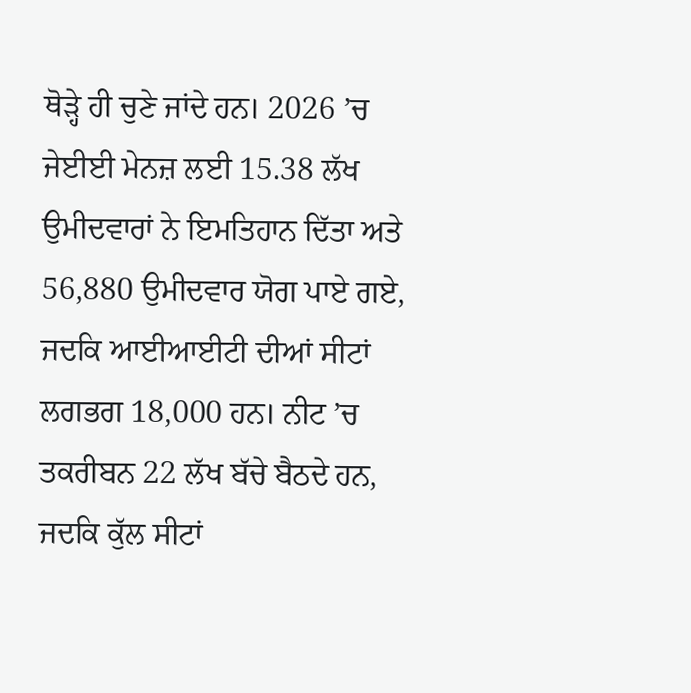ਥੋੜ੍ਹੇ ਹੀ ਚੁਣੇ ਜਾਂਦੇ ਹਨ। 2026 ’ਚ ਜੇਈਈ ਮੇਨਜ਼ ਲਈ 15.38 ਲੱਖ ਉਮੀਦਵਾਰਾਂ ਨੇ ਇਮਤਿਹਾਨ ਦਿੱਤਾ ਅਤੇ 56,880 ਉਮੀਦਵਾਰ ਯੋਗ ਪਾਏ ਗਏ, ਜਦਕਿ ਆਈਆਈਟੀ ਦੀਆਂ ਸੀਟਾਂ ਲਗਭਗ 18,000 ਹਨ। ਨੀਟ ’ਚ ਤਕਰੀਬਨ 22 ਲੱਖ ਬੱਚੇ ਬੈਠਦੇ ਹਨ, ਜਦਕਿ ਕੁੱਲ ਸੀਟਾਂ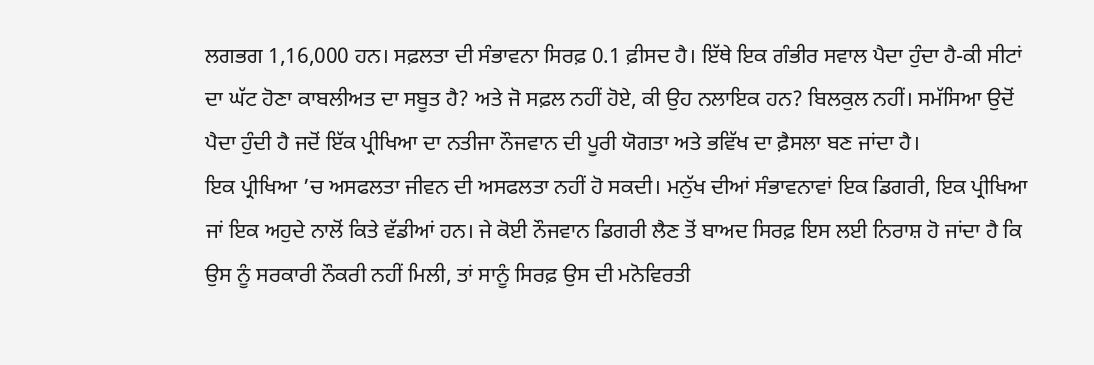ਲਗਭਗ 1,16,000 ਹਨ। ਸਫ਼ਲਤਾ ਦੀ ਸੰਭਾਵਨਾ ਸਿਰਫ਼ 0.1 ਫ਼ੀਸਦ ਹੈ। ਇੱਥੇ ਇਕ ਗੰਭੀਰ ਸਵਾਲ ਪੈਦਾ ਹੁੰਦਾ ਹੈ-ਕੀ ਸੀਟਾਂ ਦਾ ਘੱਟ ਹੋਣਾ ਕਾਬਲੀਅਤ ਦਾ ਸਬੂਤ ਹੈ? ਅਤੇ ਜੋ ਸਫ਼ਲ ਨਹੀਂ ਹੋਏ, ਕੀ ਉਹ ਨਲਾਇਕ ਹਨ? ਬਿਲਕੁਲ ਨਹੀਂ। ਸਮੱਸਿਆ ਉਦੋਂ ਪੈਦਾ ਹੁੰਦੀ ਹੈ ਜਦੋਂ ਇੱਕ ਪ੍ਰੀਖਿਆ ਦਾ ਨਤੀਜਾ ਨੌਜਵਾਨ ਦੀ ਪੂਰੀ ਯੋਗਤਾ ਅਤੇ ਭਵਿੱਖ ਦਾ ਫ਼ੈਸਲਾ ਬਣ ਜਾਂਦਾ ਹੈ।
ਇਕ ਪ੍ਰੀਖਿਆ ’ਚ ਅਸਫਲਤਾ ਜੀਵਨ ਦੀ ਅਸਫਲਤਾ ਨਹੀਂ ਹੋ ਸਕਦੀ। ਮਨੁੱਖ ਦੀਆਂ ਸੰਭਾਵਨਾਵਾਂ ਇਕ ਡਿਗਰੀ, ਇਕ ਪ੍ਰੀਖਿਆ ਜਾਂ ਇਕ ਅਹੁਦੇ ਨਾਲੋਂ ਕਿਤੇ ਵੱਡੀਆਂ ਹਨ। ਜੇ ਕੋਈ ਨੌਜਵਾਨ ਡਿਗਰੀ ਲੈਣ ਤੋਂ ਬਾਅਦ ਸਿਰਫ਼ ਇਸ ਲਈ ਨਿਰਾਸ਼ ਹੋ ਜਾਂਦਾ ਹੈ ਕਿ ਉਸ ਨੂੰ ਸਰਕਾਰੀ ਨੌਕਰੀ ਨਹੀਂ ਮਿਲੀ, ਤਾਂ ਸਾਨੂੰ ਸਿਰਫ਼ ਉਸ ਦੀ ਮਨੋਵਿਰਤੀ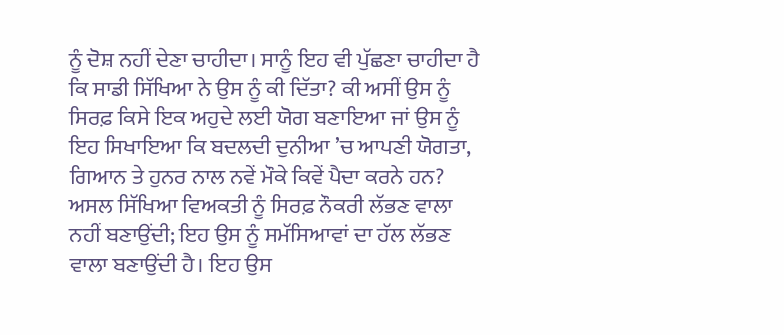ਨੂੰ ਦੋਸ਼ ਨਹੀਂ ਦੇਣਾ ਚਾਹੀਦਾ। ਸਾਨੂੰ ਇਹ ਵੀ ਪੁੱਛਣਾ ਚਾਹੀਦਾ ਹੈ ਕਿ ਸਾਡੀ ਸਿੱਖਿਆ ਨੇ ਉਸ ਨੂੰ ਕੀ ਦਿੱਤਾ? ਕੀ ਅਸੀਂ ਉਸ ਨੂੰ ਸਿਰਫ਼ ਕਿਸੇ ਇਕ ਅਹੁਦੇ ਲਈ ਯੋਗ ਬਣਾਇਆ ਜਾਂ ਉਸ ਨੂੰ ਇਹ ਸਿਖਾਇਆ ਕਿ ਬਦਲਦੀ ਦੁਨੀਆ ’ਚ ਆਪਣੀ ਯੋਗਤਾ, ਗਿਆਨ ਤੇ ਹੁਨਰ ਨਾਲ ਨਵੇਂ ਮੌਕੇ ਕਿਵੇਂ ਪੈਦਾ ਕਰਨੇ ਹਨ? ਅਸਲ ਸਿੱਖਿਆ ਵਿਅਕਤੀ ਨੂੰ ਸਿਰਫ਼ ਨੌਕਰੀ ਲੱਭਣ ਵਾਲਾ ਨਹੀਂ ਬਣਾਉਂਦੀ; ਇਹ ਉਸ ਨੂੰ ਸਮੱਸਿਆਵਾਂ ਦਾ ਹੱਲ ਲੱਭਣ ਵਾਲਾ ਬਣਾਉਂਦੀ ਹੈ। ਇਹ ਉਸ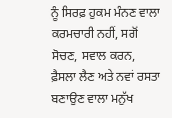ਨੂੰ ਸਿਰਫ਼ ਹੁਕਮ ਮੰਨਣ ਵਾਲਾ ਕਰਮਚਾਰੀ ਨਹੀਂ, ਸਗੋਂ ਸੋਚਣ, ਸਵਾਲ ਕਰਨ, ਫ਼ੈਸਲਾ ਲੈਣ ਅਤੇ ਨਵਾਂ ਰਸਤਾ ਬਣਾਉਣ ਵਾਲਾ ਮਨੁੱਖ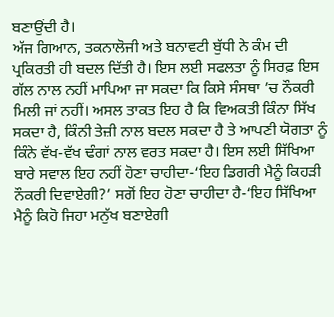ਬਣਾਉਂਦੀ ਹੈ।
ਅੱਜ ਗਿਆਨ, ਤਕਨਾਲੋਜੀ ਅਤੇ ਬਨਾਵਟੀ ਬੁੱਧੀ ਨੇ ਕੰਮ ਦੀ ਪ੍ਰਕਿਰਤੀ ਹੀ ਬਦਲ ਦਿੱਤੀ ਹੈ। ਇਸ ਲਈ ਸਫਲਤਾ ਨੂੰ ਸਿਰਫ਼ ਇਸ ਗੱਲ ਨਾਲ ਨਹੀਂ ਮਾਪਿਆ ਜਾ ਸਕਦਾ ਕਿ ਕਿਸੇ ਸੰਸਥਾ ’ਚ ਨੌਕਰੀ ਮਿਲੀ ਜਾਂ ਨਹੀਂ। ਅਸਲ ਤਾਕਤ ਇਹ ਹੈ ਕਿ ਵਿਅਕਤੀ ਕਿੰਨਾ ਸਿੱਖ ਸਕਦਾ ਹੈ, ਕਿੰਨੀ ਤੇਜ਼ੀ ਨਾਲ ਬਦਲ ਸਕਦਾ ਹੈ ਤੇ ਆਪਣੀ ਯੋਗਤਾ ਨੂੰ ਕਿੰਨੇ ਵੱਖ-ਵੱਖ ਢੰਗਾਂ ਨਾਲ ਵਰਤ ਸਕਦਾ ਹੈ। ਇਸ ਲਈ ਸਿੱਖਿਆ ਬਾਰੇ ਸਵਾਲ ਇਹ ਨਹੀਂ ਹੋਣਾ ਚਾਹੀਦਾ-‘ਇਹ ਡਿਗਰੀ ਮੈਨੂੰ ਕਿਹੜੀ ਨੌਕਰੀ ਦਿਵਾਏਗੀ?’ ਸਗੋਂ ਇਹ ਹੋਣਾ ਚਾਹੀਦਾ ਹੈ-‘ਇਹ ਸਿੱਖਿਆ ਮੈਨੂੰ ਕਿਹੋ ਜਿਹਾ ਮਨੁੱਖ ਬਣਾਏਗੀ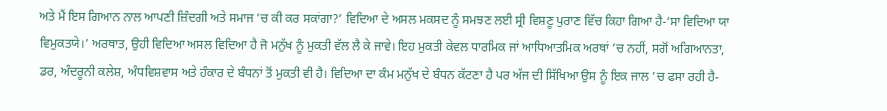ਅਤੇ ਮੈਂ ਇਸ ਗਿਆਨ ਨਾਲ ਆਪਣੀ ਜ਼ਿੰਦਗੀ ਅਤੇ ਸਮਾਜ ’ਚ ਕੀ ਕਰ ਸਕਾਂਗਾ?’ ਵਿਦਿਆ ਦੇ ਅਸਲ ਮਕਸਦ ਨੂੰ ਸਮਝਣ ਲਈ ਸ੍ਰੀ ਵਿਸ਼ਣੂ ਪੁਰਾਣ ਵਿੱਚ ਕਿਹਾ ਗਿਆ ਹੈ-‘ਸਾ ਵਿਦਿਆ ਯਾ ਵਿਮੁਕਤਯੇ।’ ਅਰਥਾਤ, ਉਹੀ ਵਿਦਿਆ ਅਸਲ ਵਿਦਿਆ ਹੈ ਜੋ ਮਨੁੱਖ ਨੂੰ ਮੁਕਤੀ ਵੱਲ ਲੈ ਕੇ ਜਾਵੇ। ਇਹ ਮੁਕਤੀ ਕੇਵਲ ਧਾਰਮਿਕ ਜਾਂ ਆਧਿਆਤਮਿਕ ਅਰਥਾਂ ’ਚ ਨਹੀਂ, ਸਗੋਂ ਅਗਿਆਨਤਾ, ਡਰ, ਅੰਦਰੂਨੀ ਕਲੇਸ਼, ਅੰਧਵਿਸ਼ਵਾਸ ਅਤੇ ਹੰਕਾਰ ਦੇ ਬੰਧਨਾਂ ਤੋਂ ਮੁਕਤੀ ਵੀ ਹੈ। ਵਿਦਿਆ ਦਾ ਕੰਮ ਮਨੁੱਖ ਦੇ ਬੰਧਨ ਕੱਟਣਾ ਹੈ ਪਰ ਅੱਜ ਦੀ ਸਿੱਖਿਆ ਉਸ ਨੂੰ ਇਕ ਜਾਲ ’ਚ ਫਸਾ ਰਹੀ ਹੈ-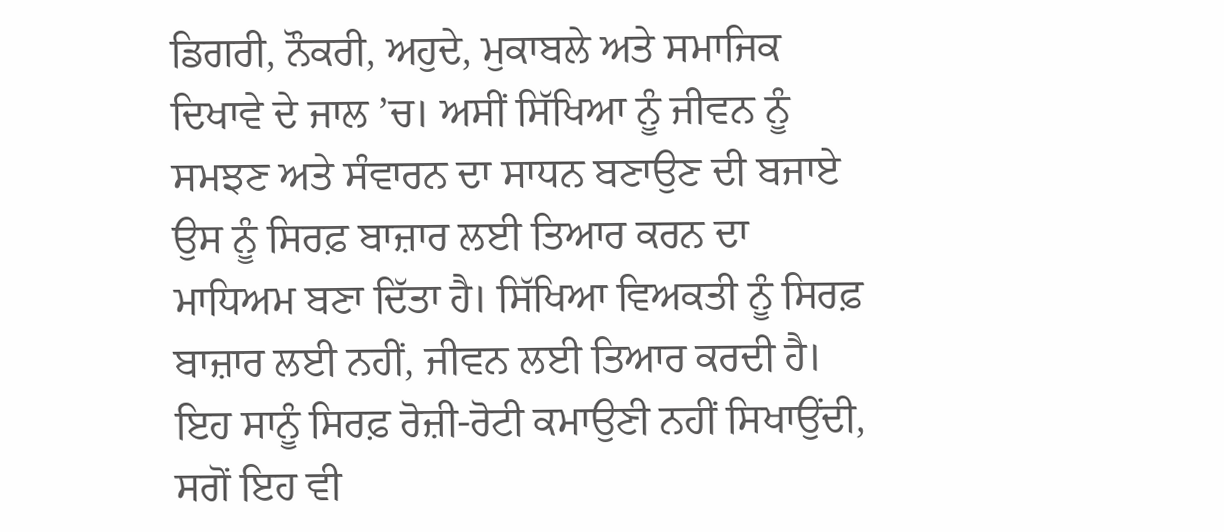ਡਿਗਰੀ, ਨੌਕਰੀ, ਅਹੁਦੇ, ਮੁਕਾਬਲੇ ਅਤੇ ਸਮਾਜਿਕ ਦਿਖਾਵੇ ਦੇ ਜਾਲ ’ਚ। ਅਸੀਂ ਸਿੱਖਿਆ ਨੂੰ ਜੀਵਨ ਨੂੰ ਸਮਝਣ ਅਤੇ ਸੰਵਾਰਨ ਦਾ ਸਾਧਨ ਬਣਾਉਣ ਦੀ ਬਜਾਏ ਉਸ ਨੂੰ ਸਿਰਫ਼ ਬਾਜ਼ਾਰ ਲਈ ਤਿਆਰ ਕਰਨ ਦਾ ਮਾਧਿਅਮ ਬਣਾ ਦਿੱਤਾ ਹੈ। ਸਿੱਖਿਆ ਵਿਅਕਤੀ ਨੂੰ ਸਿਰਫ਼ ਬਾਜ਼ਾਰ ਲਈ ਨਹੀਂ, ਜੀਵਨ ਲਈ ਤਿਆਰ ਕਰਦੀ ਹੈ।
ਇਹ ਸਾਨੂੰ ਸਿਰਫ਼ ਰੋਜ਼ੀ-ਰੋਟੀ ਕਮਾਉਣੀ ਨਹੀਂ ਸਿਖਾਉਂਦੀ, ਸਗੋਂ ਇਹ ਵੀ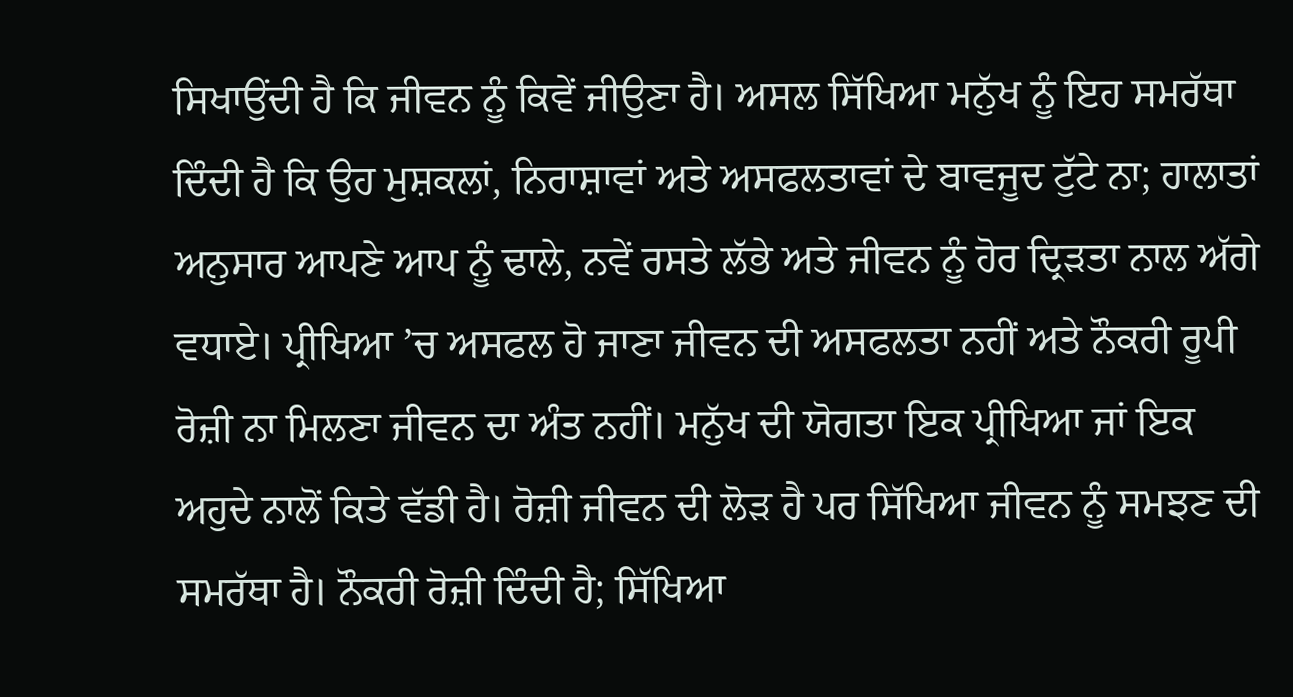ਸਿਖਾਉਂਦੀ ਹੈ ਕਿ ਜੀਵਨ ਨੂੰ ਕਿਵੇਂ ਜੀਉਣਾ ਹੈ। ਅਸਲ ਸਿੱਖਿਆ ਮਨੁੱਖ ਨੂੰ ਇਹ ਸਮਰੱਥਾ ਦਿੰਦੀ ਹੈ ਕਿ ਉਹ ਮੁਸ਼ਕਲਾਂ, ਨਿਰਾਸ਼ਾਵਾਂ ਅਤੇ ਅਸਫਲਤਾਵਾਂ ਦੇ ਬਾਵਜੂਦ ਟੁੱਟੇ ਨਾ; ਹਾਲਾਤਾਂ ਅਨੁਸਾਰ ਆਪਣੇ ਆਪ ਨੂੰ ਢਾਲੇ, ਨਵੇਂ ਰਸਤੇ ਲੱਭੇ ਅਤੇ ਜੀਵਨ ਨੂੰ ਹੋਰ ਦ੍ਰਿੜਤਾ ਨਾਲ ਅੱਗੇ ਵਧਾਏ। ਪ੍ਰੀਖਿਆ ’ਚ ਅਸਫਲ ਹੋ ਜਾਣਾ ਜੀਵਨ ਦੀ ਅਸਫਲਤਾ ਨਹੀਂ ਅਤੇ ਨੌਕਰੀ ਰੂਪੀ ਰੋਜ਼ੀ ਨਾ ਮਿਲਣਾ ਜੀਵਨ ਦਾ ਅੰਤ ਨਹੀਂ। ਮਨੁੱਖ ਦੀ ਯੋਗਤਾ ਇਕ ਪ੍ਰੀਖਿਆ ਜਾਂ ਇਕ ਅਹੁਦੇ ਨਾਲੋਂ ਕਿਤੇ ਵੱਡੀ ਹੈ। ਰੋਜ਼ੀ ਜੀਵਨ ਦੀ ਲੋੜ ਹੈ ਪਰ ਸਿੱਖਿਆ ਜੀਵਨ ਨੂੰ ਸਮਝਣ ਦੀ ਸਮਰੱਥਾ ਹੈ। ਨੌਕਰੀ ਰੋਜ਼ੀ ਦਿੰਦੀ ਹੈ; ਸਿੱਖਿਆ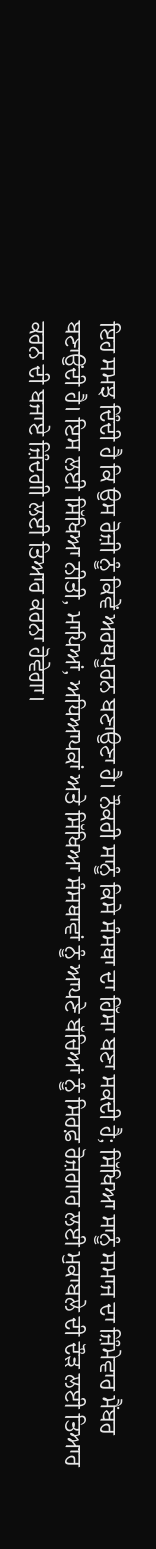ਇਹ ਸਮਝ ਦਿੰਦੀ ਹੈ ਕਿ ਉਸ ਰੋਜ਼ੀ ਨੂੰ ਕਿਵੇਂ ਅਰਥਪੂਰਨ ਬਣਾਉਣਾ ਹੈ। ਨੌਕਰੀ ਸਾਨੂੰ ਕਿਸੇ ਸੰਸਥਾ ਦਾ ਹਿੱਸਾ ਬਣਾ ਸਕਦੀ ਹੈ; ਸਿੱਖਿਆ ਸਾਨੂੰ ਸਮਾਜ ਦਾ ਜ਼ਿੰਮੇਵਾਰ ਮੈਂਬਰ ਬਣਾਉਂਦੀ ਹੈ। ਇਸ ਲਈ ਸਿੱਖਿਆ ਨੀਤੀ, ਮਾਪਿਆਂ, ਅਧਿਆਪਕਾਂ ਅਤੇ ਸਿੱਖਿਆ ਸੰਸਥਾਵਾਂ ਨੂੰ ਆਪਣੇ ਬੱਚਿਆਂ ਨੂੰ ਸਿਰਫ਼ ਰੋਜ਼ਗਾਰ ਲਈ ਮੁਕਾਬਲੇ ਦੀ ਦੌੜ ਲਈ ਤਿਆਰ ਕਰਨ ਦੀ ਬਜਾਏ ਜ਼ਿੰਦਗੀ ਲਈ ਤਿਆਰ ਕਰਨਾ ਹੋਵੇਗਾ।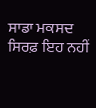ਸਾਡਾ ਮਕਸਦ ਸਿਰਫ਼ ਇਹ ਨਹੀਂ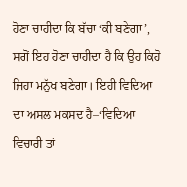ਹੋਣਾ ਚਾਹੀਦਾ ਕਿ ਬੱਚਾ ‘ਕੀ ਬਣੇਗਾ’, ਸਗੋਂ ਇਹ ਹੋਣਾ ਚਾਹੀਦਾ ਹੈ ਕਿ ਉਹ ਕਿਹੋ ਜਿਹਾ ਮਨੁੱਖ ਬਣੇਗਾ। ਇਹੀ ਵਿਦਿਆ ਦਾ ਅਸਲ ਮਕਸਦ ਹੈ–‘ਵਿਦਿਆ ਵਿਚਾਰੀ ਤਾਂ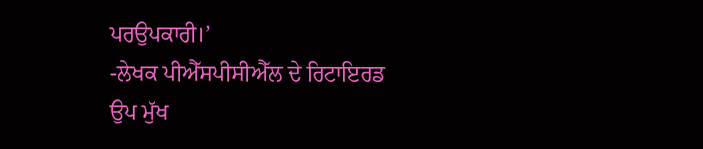ਪਰਉਪਕਾਰੀ।’
-ਲੇਖਕ ਪੀਐੱਸਪੀਸੀਐੱਲ ਦੇ ਰਿਟਾਇਰਡ ਉਪ ਮੁੱਖ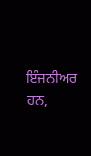ਇੰਜਨੀਅਰ ਹਨ,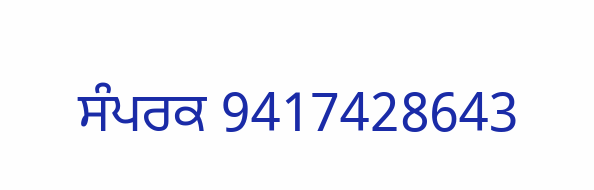ਸੰਪਰਕ 9417428643